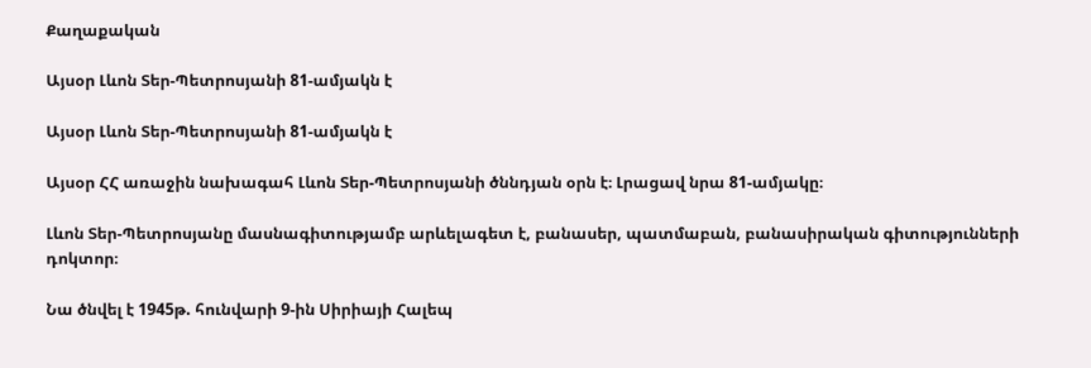Քաղաքական

Այսօր Լևոն Տեր-Պետրոսյանի 81-ամյակն է

Այսօր Լևոն Տեր-Պետրոսյանի 81-ամյակն է

Այսօր ՀՀ առաջին նախագահ Լևոն Տեր-Պետրոսյանի ծննդյան օրն է։ Լրացավ նրա 81-ամյակը։

Լևոն Տեր-Պետրոսյանը մասնագիտությամբ արևելագետ է, բանասեր, պատմաբան, բանասիրական գիտությունների դոկտոր։

Նա ծնվել է 1945թ. հունվարի 9-ին Սիրիայի Հալեպ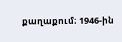քաղաքում։ 1946-ին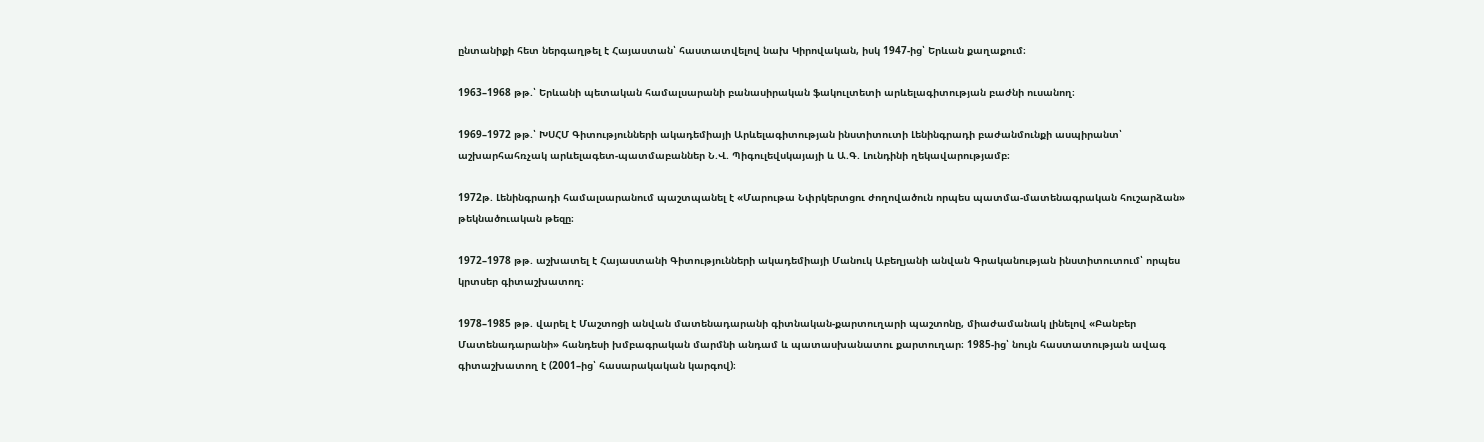ընտանիքի հետ ներգաղթել է Հայաստան՝ հաստատվելով նախ Կիրովական, իսկ 1947-ից՝ Երևան քաղաքում։

1963–1968 թթ.՝ Երևանի պետական համալսարանի բանասիրական ֆակուլտետի արևելագիտության բաժնի ուսանող։

1969–1972 թթ.՝ ԽՍՀՄ Գիտությունների ակադեմիայի Արևելագիտության ինստիտուտի Լենինգրադի բաժանմունքի ասպիրանտ՝ աշխարհահռչակ արևելագետ-պատմաբաններ Ն.Վ. Պիգուլեվսկայայի և Ա.Գ. Լունդինի ղեկավարությամբ։

1972թ. Լենինգրադի համալսարանում պաշտպանել է «Մարութա Նփրկերտցու ժողովածուն որպես պատմա-մատենագրական հուշարձան» թեկնածուական թեզը։

1972–1978 թթ. աշխատել է Հայաստանի Գիտությունների ակադեմիայի Մանուկ Աբեղյանի անվան Գրականության ինստիտուտում՝ որպես կրտսեր գիտաշխատող։

1978–1985 թթ. վարել է Մաշտոցի անվան մատենադարանի գիտնական-քարտուղարի պաշտոնը, միաժամանակ լինելով «Բանբեր Մատենադարանի» հանդեսի խմբագրական մարմնի անդամ և պատասխանատու քարտուղար։ 1985-ից՝ նույն հաստատության ավագ գիտաշխատող է (2001–ից՝ հասարակական կարգով)։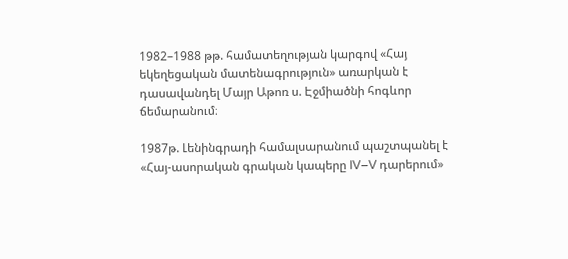1982–1988 թթ. համատեղության կարգով «Հայ եկեղեցական մատենագրություն» առարկան է դասավանդել Մայր Աթոռ ս. Էջմիածնի հոգևոր ճեմարանում։

1987թ. Լենինգրադի համալսարանում պաշտպանել է «Հայ-ասորական գրական կապերը IV–V դարերում»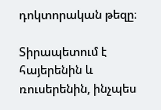դոկտորական թեզը։

Տիրապետում է հայերենին և ռուսերենին, ինչպես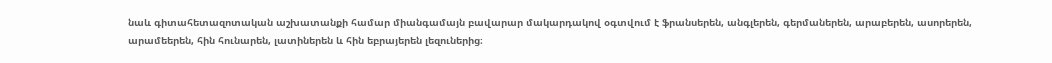նաև գիտահետազոտական աշխատանքի համար միանգամայն բավարար մակարդակով օգտվում է ֆրանսերեն, անգլերեն, գերմաներեն, արաբերեն, ասորերեն, արամեերեն, հին հունարեն, լատիներեն և հին եբրայերեն լեզուներից։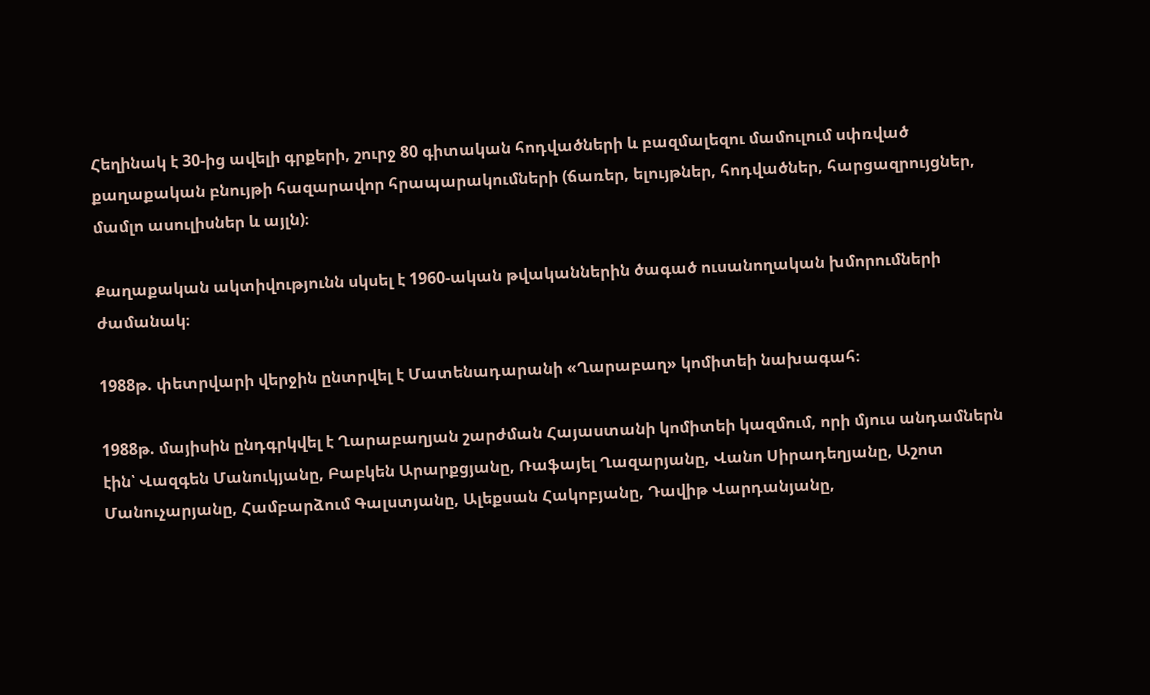Հեղինակ է 30-ից ավելի գրքերի, շուրջ 80 գիտական հոդվածների և բազմալեզու մամուլում սփռված քաղաքական բնույթի հազարավոր հրապարակումների (ճառեր, ելույթներ, հոդվածներ, հարցազրույցներ, մամլո ասուլիսներ և այլն)։

Քաղաքական ակտիվությունն սկսել է 1960-ական թվականներին ծագած ուսանողական խմորումների ժամանակ։

1988թ. փետրվարի վերջին ընտրվել է Մատենադարանի «Ղարաբաղ» կոմիտեի նախագահ։

1988թ. մայիսին ընդգրկվել է Ղարաբաղյան շարժման Հայաստանի կոմիտեի կազմում, որի մյուս անդամներն էին՝ Վազգեն Մանուկյանը, Բաբկեն Արարքցյանը, Ռաֆայել Ղազարյանը, Վանո Սիրադեղյանը, Աշոտ Մանուչարյանը, Համբարձում Գալստյանը, Ալեքսան Հակոբյանը, Դավիթ Վարդանյանը,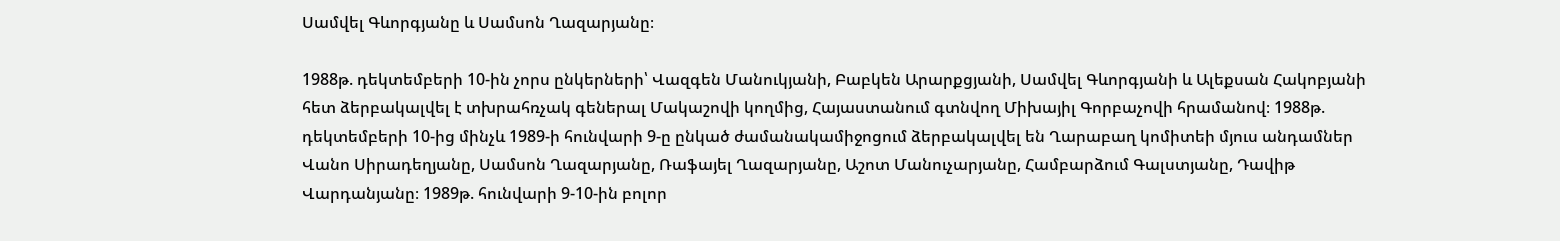Սամվել Գևորգյանը և Սամսոն Ղազարյանը։

1988թ. դեկտեմբերի 10-ին չորս ընկերների՝ Վազգեն Մանուկյանի, Բաբկեն Արարքցյանի, Սամվել Գևորգյանի և Ալեքսան Հակոբյանի հետ ձերբակալվել է տխրահռչակ գեներալ Մակաշովի կողմից, Հայաստանում գտնվող Միխայիլ Գորբաչովի հրամանով։ 1988թ. դեկտեմբերի 10-ից մինչև 1989-ի հունվարի 9-ը ընկած ժամանակամիջոցում ձերբակալվել են Ղարաբաղ կոմիտեի մյուս անդամներ Վանո Սիրադեղյանը, Սամսոն Ղազարյանը, Ռաֆայել Ղազարյանը, Աշոտ Մանուչարյանը, Համբարձում Գալստյանը, Դավիթ Վարդանյանը։ 1989թ. հունվարի 9-10-ին բոլոր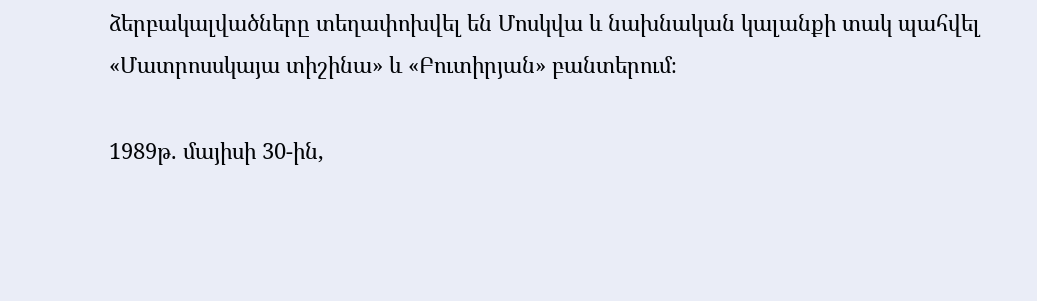ձերբակալվածները տեղափոխվել են Մոսկվա և նախնական կալանքի տակ պահվել «Մատրոսսկայա տիշինա» և «Բուտիրյան» բանտերում։

1989թ. մայիսի 30-ին,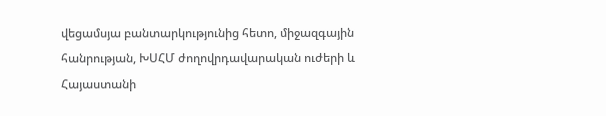վեցամսյա բանտարկությունից հետո, միջազգային հանրության, ԽՍՀՄ ժողովրդավարական ուժերի և Հայաստանի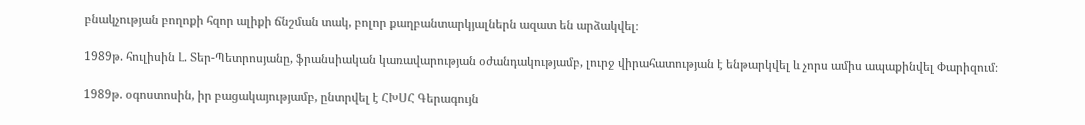բնակչության բողոքի հզոր ալիքի ճնշման տակ, բոլոր քաղբանտարկյալներն ազատ են արձակվել։

1989թ. հուլիսին Լ. Տեր-Պետրոսյանը, ֆրանսիական կառավարության օժանդակությամբ, լուրջ վիրահատության է ենթարկվել և չորս ամիս ապաքինվել Փարիզում։

1989թ. օգոստոսին, իր բացակայությամբ, ընտրվել է ՀԽՍՀ Գերագույն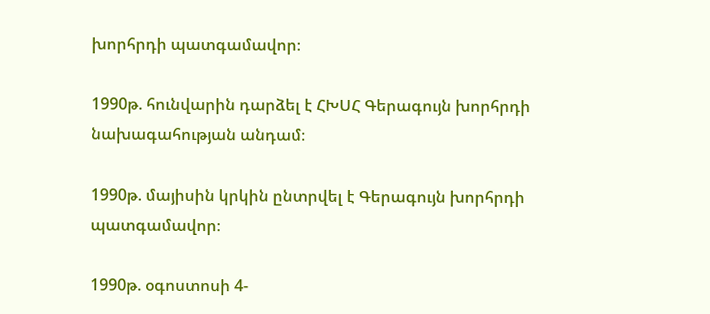խորհրդի պատգամավոր։

1990թ. հունվարին դարձել է ՀԽՍՀ Գերագույն խորհրդի նախագահության անդամ։

1990թ. մայիսին կրկին ընտրվել է Գերագույն խորհրդի պատգամավոր։

1990թ. օգոստոսի 4-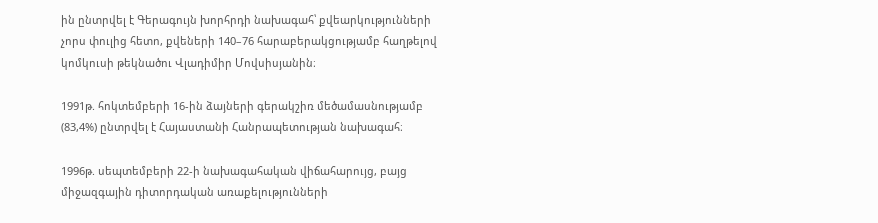ին ընտրվել է Գերագույն խորհրդի նախագահ՝ քվեարկությունների չորս փուլից հետո, քվեների 140–76 հարաբերակցությամբ հաղթելով կոմկուսի թեկնածու Վլադիմիր Մովսիսյանին։

1991թ. հոկտեմբերի 16-ին ձայների գերակշիռ մեծամասնությամբ (83,4%) ընտրվել է Հայաստանի Հանրապետության նախագահ։

1996թ. սեպտեմբերի 22-ի նախագահական վիճահարույց, բայց միջազգային դիտորդական առաքելությունների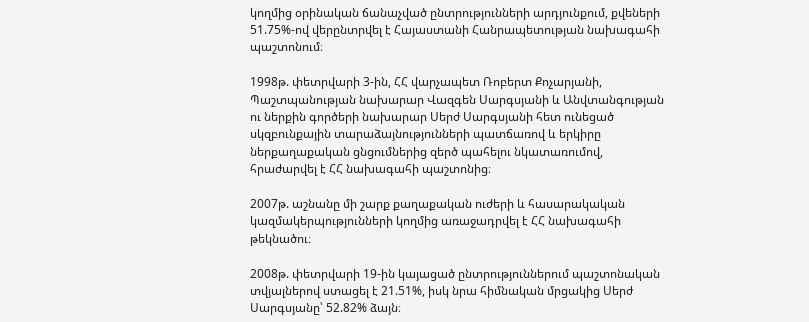կողմից օրինական ճանաչված ընտրությունների արդյունքում, քվեների 51.75%-ով վերընտրվել է Հայաստանի Հանրապետության նախագահի պաշտոնում։

1998թ. փետրվարի 3-ին, ՀՀ վարչապետ Ռոբերտ Քոչարյանի, Պաշտպանության նախարար Վազգեն Սարգսյանի և Անվտանգության ու ներքին գործերի նախարար Սերժ Սարգսյանի հետ ունեցած սկզբունքային տարաձայնությունների պատճառով և երկիրը ներքաղաքական ցնցումներից զերծ պահելու նկատառումով, հրաժարվել է ՀՀ նախագահի պաշտոնից։

2007թ. աշնանը մի շարք քաղաքական ուժերի և հասարակական կազմակերպությունների կողմից առաջադրվել է ՀՀ նախագահի թեկնածու։

2008թ. փետրվարի 19-ին կայացած ընտրություններում պաշտոնական տվյալներով ստացել է 21.51%, իսկ նրա հիմնական մրցակից Սերժ Սարգսյանը՝ 52.82% ձայն։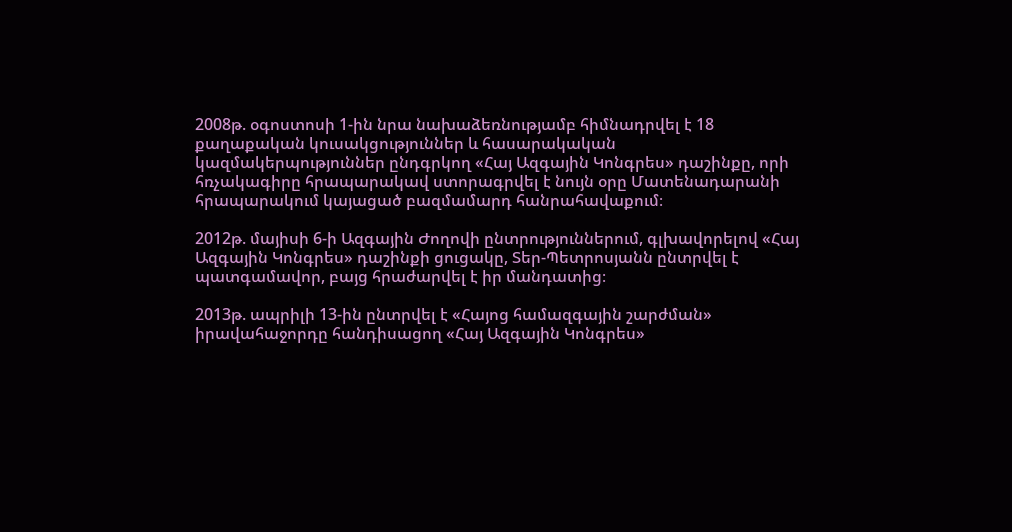2008թ. օգոստոսի 1-ին նրա նախաձեռնությամբ հիմնադրվել է 18 քաղաքական կուսակցություններ և հասարակական կազմակերպություններ ընդգրկող «Հայ Ազգային Կոնգրես» դաշինքը, որի հռչակագիրը հրապարակավ ստորագրվել է նույն օրը Մատենադարանի հրապարակում կայացած բազմամարդ հանրահավաքում։

2012թ. մայիսի 6-ի Ազգային Ժողովի ընտրություններում, գլխավորելով «Հայ Ազգային Կոնգրես» դաշինքի ցուցակը, Տեր-Պետրոսյանն ընտրվել է պատգամավոր, բայց հրաժարվել է իր մանդատից։

2013թ. ապրիլի 13-ին ընտրվել է «Հայոց համազգային շարժման» իրավահաջորդը հանդիսացող «Հայ Ազգային Կոնգրես»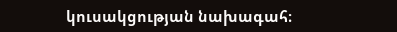կուսակցության նախագահ։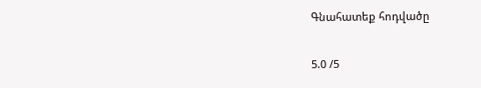Գնահատեք հոդվածը

5.0 /5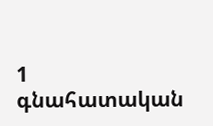1
գնահատական